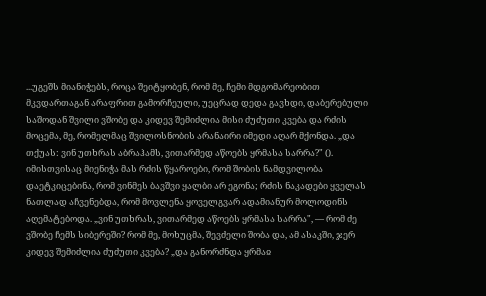...უგეშს მიანიჭებს, როცა შეიტყობენ, რომ მე, ჩემი მდგომარეობით მკვდართაგან არაფრით გამორჩეული, უეცრად დედა გავხდი, დაბერებული საშოდან შვილი ვშობე და კიდევ შემიძლია მისი ძუძუთი კვება და რძის მოცემა, მე, რომელმაც შვილოსნობის არანაირი იმედი აღარ მქონდა. „და თქუას: ვინ უთხრას აბრაჰამს, ვითარმედ აწოებს ყრმასა სარრა?" (). იმისთვისაც მიენიჭა მას რძის წყაროები, რომ შობის ნამდვილობა დაეტკიცებინა, რომ ვინმეს ბავშვი ყალბი არ ეგონა; რძის ნაკადები ყველას ნათლად აჩვენებდა, რომ მოვლენა ყოველგვარ ადამიანურ მოლოდინს აღემატებოდა. „ვინ უთხრას, ვითარმედ აწოებს ყრმასა სარრა", — რომ ძე ვშობე ჩემს სიბერეში? რომ მე, მოხუცმა, შევძელი შობა და, ამ ასაკში, ჯერ კიდევ შემიძლია ძუძუთი კვება? „და განორძნდა ყრმაჲ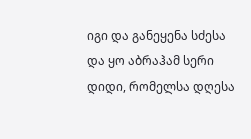იგი და განეყენა სძესა და ყო აბრაჰამ სერი დიდი, რომელსა დღესა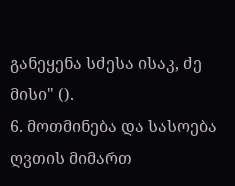განეყენა სძესა ისაკ, ძე მისი" ().
6. მოთმინება და სასოება ღვთის მიმართ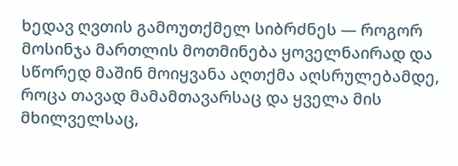ხედავ ღვთის გამოუთქმელ სიბრძნეს — როგორ მოსინჯა მართლის მოთმინება ყოველნაირად და სწორედ მაშინ მოიყვანა აღთქმა აღსრულებამდე, როცა თავად მამამთავარსაც და ყველა მის მხილველსაც,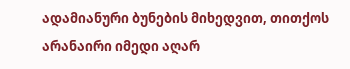ადამიანური ბუნების მიხედვით, თითქოს არანაირი იმედი აღარ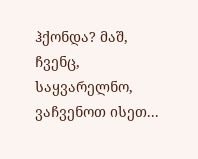ჰქონდა? მაშ, ჩვენც, საყვარელნო, ვაჩვენოთ ისეთ...